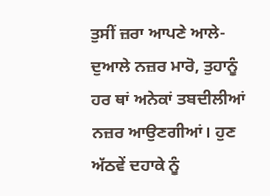ਤੁਸੀਂ ਜ਼ਰਾ ਆਪਣੇ ਆਲੇ-ਦੁਆਲੇ ਨਜ਼ਰ ਮਾਰੋ, ਤੁਹਾਨੂੰ ਹਰ ਥਾਂ ਅਨੇਕਾਂ ਤਬਦੀਲੀਆਂ ਨਜ਼ਰ ਆਉਣਗੀਆਂ। ਹੁਣ ਅੱਠਵੇਂ ਦਹਾਕੇ ਨੂੰ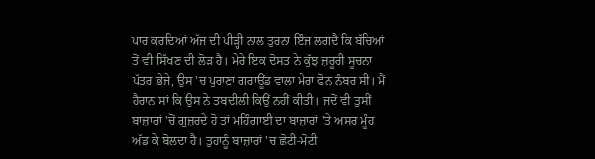ਪਾਰ ਕਰਦਿਆਂ ਅੱਜ ਦੀ ਪੀੜ੍ਹੀ ਨਾਲ ਤੁਰਨਾ ਇੰਜ ਲਗਦੈ ਕਿ ਬੱਚਿਆਂ ਤੋਂ ਵੀ ਸਿੱਖਣ ਦੀ ਲੋੜ ਹੈ। ਮੇਰੇ ਇਕ ਦੋਸਤ ਨੇ ਕੁੱਝ ਜ਼ਰੂਰੀ ਸੂਚਨਾ ਪੱਤਰ ਭੇਜੇ, ਉਸ 'ਚ ਪੁਰਾਣਾ ਗਰਾਊਂਡ ਵਾਲਾ ਮੇਰਾ ਫੋਨ ਨੰਬਰ ਸੀ। ਮੈਂ ਹੈਰਾਨ ਸਾਂ ਕਿ ਉਸ ਨੇ ਤਬਦੀਲੀ ਕਿਉਂ ਨਹੀਂ ਕੀਤੀ। ਜਦੋਂ ਵੀ ਤੁਸੀਂ ਬਾਜ਼ਾਰਾਂ 'ਚੋਂ ਗੁਜ਼ਰਦੇ ਹੋ ਤਾਂ ਮਹਿੰਗਾਈ ਦਾ ਬਾਜ਼ਾਰਾਂ 'ਤੇ ਅਸਰ ਮੂੰਹ ਅੱਡ ਕੇ ਬੋਲਦਾ ਹੈ। ਤੁਹਾਨੂੰ ਬਾਜ਼ਾਰਾਂ 'ਚ ਛੋਟੀ-ਮੋਟੀ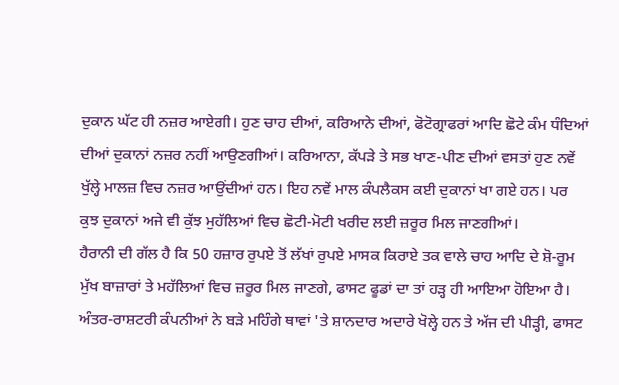ਦੁਕਾਨ ਘੱਟ ਹੀ ਨਜ਼ਰ ਆਏਗੀ। ਹੁਣ ਚਾਹ ਦੀਆਂ, ਕਰਿਆਨੇ ਦੀਆਂ, ਫੋਟੋਗ੍ਰਾਫਰਾਂ ਆਦਿ ਛੋਟੇ ਕੰਮ ਧੰਦਿਆਂ ਦੀਆਂ ਦੁਕਾਨਾਂ ਨਜ਼ਰ ਨਹੀਂ ਆਉਣਗੀਆਂ। ਕਰਿਆਨਾ, ਕੱਪੜੇ ਤੇ ਸਭ ਖਾਣ-ਪੀਣ ਦੀਆਂ ਵਸਤਾਂ ਹੁਣ ਨਵੇਂ ਖੁੱਲ੍ਹੇ ਮਾਲਜ਼ ਵਿਚ ਨਜ਼ਰ ਆਉਂਦੀਆਂ ਹਨ। ਇਹ ਨਵੇਂ ਮਾਲ ਕੰਪਲੈਕਸ ਕਈ ਦੁਕਾਨਾਂ ਖਾ ਗਏ ਹਨ। ਪਰ ਕੁਝ ਦੁਕਾਨਾਂ ਅਜੇ ਵੀ ਕੁੱਝ ਮੁਹੱਲਿਆਂ ਵਿਚ ਛੋਟੀ-ਮੋਟੀ ਖਰੀਦ ਲਈ ਜ਼ਰੂਰ ਮਿਲ ਜਾਣਗੀਆਂ।
ਹੈਰਾਨੀ ਦੀ ਗੱਲ ਹੈ ਕਿ 50 ਹਜ਼ਾਰ ਰੁਪਏ ਤੋਂ ਲੱਖਾਂ ਰੁਪਏ ਮਾਸਕ ਕਿਰਾਏ ਤਕ ਵਾਲੇ ਚਾਹ ਆਦਿ ਦੇ ਸ਼ੋ-ਰੂਮ ਮੁੱਖ ਬਾਜ਼ਾਰਾਂ ਤੇ ਮਹੱਲਿਆਂ ਵਿਚ ਜ਼ਰੂਰ ਮਿਲ ਜਾਣਗੇ, ਫਾਸਟ ਫੂਡਾਂ ਦਾ ਤਾਂ ਹੜ੍ਹ ਹੀ ਆਇਆ ਹੋਇਆ ਹੈ। ਅੰਤਰ-ਰਾਸ਼ਟਰੀ ਕੰਪਨੀਆਂ ਨੇ ਬੜੇ ਮਹਿੰਗੇ ਥਾਵਾਂ 'ਤੇ ਸ਼ਾਨਦਾਰ ਅਦਾਰੇ ਖੋਲ੍ਹੇ ਹਨ ਤੇ ਅੱਜ ਦੀ ਪੀੜ੍ਹੀ, ਫਾਸਟ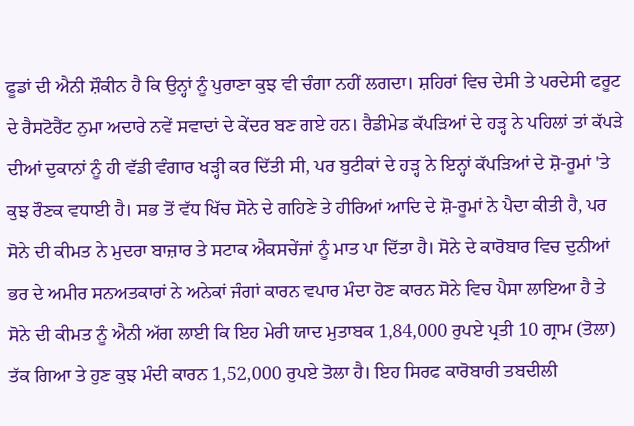ਫੂਡਾਂ ਦੀ ਐਨੀ ਸ਼ੌਕੀਨ ਹੈ ਕਿ ਉਨ੍ਹਾਂ ਨੂੰ ਪੁਰਾਣਾ ਕੁਝ ਵੀ ਚੰਗਾ ਨਹੀਂ ਲਗਦਾ। ਸ਼ਹਿਰਾਂ ਵਿਚ ਦੇਸੀ ਤੇ ਪਰਦੇਸੀ ਫਰੂਟ ਦੇ ਰੈਸਟੋਰੈਂਟ ਨੁਮਾ ਅਦਾਰੇ ਨਵੇਂ ਸਵਾਦਾਂ ਦੇ ਕੇਂਦਰ ਬਣ ਗਏ ਹਨ। ਰੈਡੀਮੇਡ ਕੱਪੜਿਆਂ ਦੇ ਹੜ੍ਹ ਨੇ ਪਹਿਲਾਂ ਤਾਂ ਕੱਪੜੇ ਦੀਆਂ ਦੁਕਾਨਾਂ ਨੂੰ ਹੀ ਵੱਡੀ ਵੰਗਾਰ ਖੜ੍ਹੀ ਕਰ ਦਿੱਤੀ ਸੀ, ਪਰ ਬੁਟੀਕਾਂ ਦੇ ਹੜ੍ਹ ਨੇ ਇਨ੍ਹਾਂ ਕੱਪੜਿਆਂ ਦੇ ਸ਼ੋ-ਰੂਮਾਂ 'ਤੇ ਕੁਝ ਰੌਣਕ ਵਧਾਈ ਹੈ। ਸਭ ਤੋਂ ਵੱਧ ਖਿੱਚ ਸੋਨੇ ਦੇ ਗਹਿਣੇ ਤੇ ਹੀਰਿਆਂ ਆਦਿ ਦੇ ਸ਼ੋ-ਰੂਮਾਂ ਨੇ ਪੈਦਾ ਕੀਤੀ ਹੈ, ਪਰ ਸੋਨੇ ਦੀ ਕੀਮਤ ਨੇ ਮੁਦਰਾ ਬਾਜ਼ਾਰ ਤੇ ਸਟਾਕ ਐਕਸਚੇਂਜਾਂ ਨੂੰ ਮਾਤ ਪਾ ਦਿੱਤਾ ਹੈ। ਸੋਨੇ ਦੇ ਕਾਰੋਬਾਰ ਵਿਚ ਦੁਨੀਆਂ ਭਰ ਦੇ ਅਮੀਰ ਸਨਅਤਕਾਰਾਂ ਨੇ ਅਨੇਕਾਂ ਜੰਗਾਂ ਕਾਰਨ ਵਪਾਰ ਮੰਦਾ ਹੋਣ ਕਾਰਨ ਸੋਨੇ ਵਿਚ ਪੈਸਾ ਲਾਇਆ ਹੈ ਤੇ ਸੋਨੇ ਦੀ ਕੀਮਤ ਨੂੰ ਐਨੀ ਅੱਗ ਲਾਈ ਕਿ ਇਹ ਮੇਰੀ ਯਾਦ ਮੁਤਾਬਕ 1,84,000 ਰੁਪਏ ਪ੍ਰਤੀ 10 ਗ੍ਰਾਮ (ਤੋਲਾ) ਤੱਕ ਗਿਆ ਤੇ ਹੁਣ ਕੁਝ ਮੰਦੀ ਕਾਰਨ 1,52,000 ਰੁਪਏ ਤੋਲਾ ਹੈ। ਇਹ ਸਿਰਫ ਕਾਰੋਬਾਰੀ ਤਬਦੀਲੀ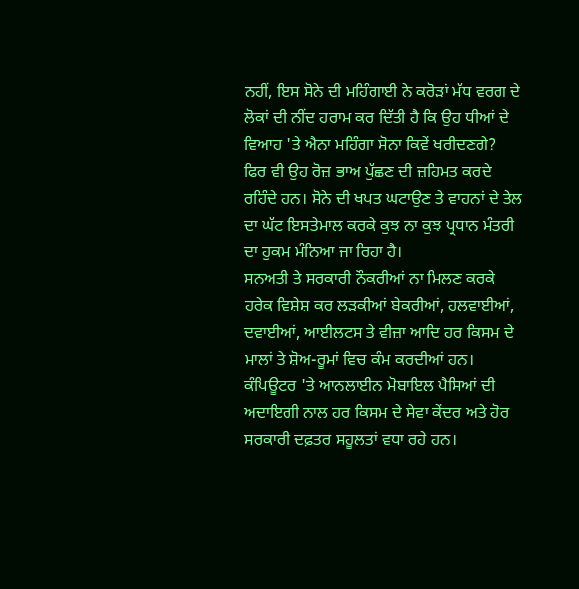ਨਹੀਂ, ਇਸ ਸੋਨੇ ਦੀ ਮਹਿੰਗਾਈ ਨੇ ਕਰੋੜਾਂ ਮੱਧ ਵਰਗ ਦੇ ਲੋਕਾਂ ਦੀ ਨੀਂਦ ਹਰਾਮ ਕਰ ਦਿੱਤੀ ਹੈ ਕਿ ਉਹ ਧੀਆਂ ਦੇ ਵਿਆਹ 'ਤੇ ਐਨਾ ਮਹਿੰਗਾ ਸੋਨਾ ਕਿਵੇਂ ਖਰੀਦਣਗੇ? ਫਿਰ ਵੀ ਉਹ ਰੋਜ਼ ਭਾਅ ਪੁੱਛਣ ਦੀ ਜ਼ਹਿਮਤ ਕਰਦੇ ਰਹਿੰਦੇ ਹਨ। ਸੋਨੇ ਦੀ ਖਪਤ ਘਟਾਉਣ ਤੇ ਵਾਹਨਾਂ ਦੇ ਤੇਲ ਦਾ ਘੱਟ ਇਸਤੇਮਾਲ ਕਰਕੇ ਕੁਝ ਨਾ ਕੁਝ ਪ੍ਰਧਾਨ ਮੰਤਰੀ ਦਾ ਹੁਕਮ ਮੰਨਿਆ ਜਾ ਰਿਹਾ ਹੈ।
ਸਨਅਤੀ ਤੇ ਸਰਕਾਰੀ ਨੌਕਰੀਆਂ ਨਾ ਮਿਲਣ ਕਰਕੇ ਹਰੇਕ ਵਿਸ਼ੇਸ਼ ਕਰ ਲੜਕੀਆਂ ਬੇਕਰੀਆਂ, ਹਲਵਾਈਆਂ, ਦਵਾਈਆਂ, ਆਈਲਟਸ ਤੇ ਵੀਜ਼ਾ ਆਦਿ ਹਰ ਕਿਸਮ ਦੇ ਮਾਲਾਂ ਤੇ ਸ਼ੋਅ-ਰੂਮਾਂ ਵਿਚ ਕੰਮ ਕਰਦੀਆਂ ਹਨ। ਕੰਪਿਊਟਰ 'ਤੇ ਆਨਲਾਈਨ ਮੋਬਾਇਲ ਪੈਸਿਆਂ ਦੀ ਅਦਾਇਗੀ ਨਾਲ ਹਰ ਕਿਸਮ ਦੇ ਸੇਵਾ ਕੇਂਦਰ ਅਤੇ ਹੋਰ ਸਰਕਾਰੀ ਦਫ਼ਤਰ ਸਹੂਲਤਾਂ ਵਧਾ ਰਹੇ ਹਨ।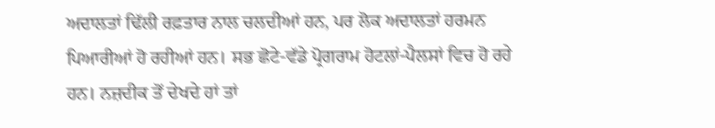ਅਦਾਲਤਾਂ ਢਿੱਲੀ ਰਫ਼ਤਾਰ ਨਾਲ ਚਲਦੀਆਂ ਹਨ, ਪਰ ਲੋਕ ਅਦਾਲਤਾਂ ਹਰਮਨ ਪਿਆਰੀਆਂ ਹੋ ਰਹੀਆਂ ਹਨ। ਸਭ ਛੋਟੇ-ਵੱਡੇ ਪ੍ਰੋਗਰਾਮ ਹੋਟਲਾਂ-ਪੈਲਸਾਂ ਵਿਚ ਹੋ ਰਹੇ ਹਨ। ਨਜ਼ਦੀਕ ਤੋਂ ਦੇਖਦੇ ਹਾਂ ਤਾਂ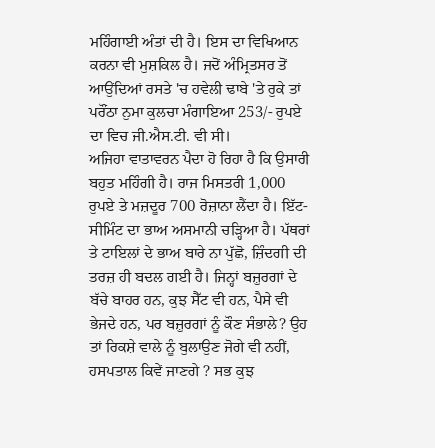ਮਹਿੰਗਾਈ ਅੰਤਾਂ ਦੀ ਹੈ। ਇਸ ਦਾ ਵਿਖਿਆਨ ਕਰਨਾ ਵੀ ਮੁਸ਼ਕਿਲ ਹੈ। ਜਦੋਂ ਅੰਮ੍ਰਿਤਸਰ ਤੋਂ ਆਉਂਦਿਆਂ ਰਸਤੇ 'ਚ ਹਵੇਲੀ ਢਾਬੇ 'ਤੇ ਰੁਕੇ ਤਾਂ ਪਰੌਂਠਾ ਨੁਮਾ ਕੁਲਚਾ ਮੰਗਾਇਆ 253/- ਰੁਪਏ ਦਾ ਵਿਚ ਜੀ.ਐਸ.ਟੀ. ਵੀ ਸੀ।
ਅਜਿਹਾ ਵਾਤਾਵਰਨ ਪੈਦਾ ਹੋ ਰਿਹਾ ਹੈ ਕਿ ਉਸਾਰੀ ਬਹੁਤ ਮਹਿੰਗੀ ਹੈ। ਰਾਜ ਮਿਸਤਰੀ 1,000 ਰੁਪਏ ਤੇ ਮਜ਼ਦੂਰ 700 ਰੋਜ਼ਾਨਾ ਲੈਂਦਾ ਹੈ। ਇੱਟ-ਸੀਮਿੰਟ ਦਾ ਭਾਅ ਅਸਮਾਨੀ ਚੜ੍ਹਿਆ ਹੈ। ਪੱਥਰਾਂ ਤੇ ਟਾਇਲਾਂ ਦੇ ਭਾਅ ਬਾਰੇ ਨਾ ਪੁੱਛੋ, ਜ਼ਿੰਦਗੀ ਦੀ ਤਰਜ਼ ਹੀ ਬਦਲ ਗਈ ਹੈ। ਜਿਨ੍ਹਾਂ ਬਜ਼ੁਰਗਾਂ ਦੇ ਬੱਚੇ ਬਾਹਰ ਹਨ, ਕੁਝ ਸੈੱਟ ਵੀ ਹਨ, ਪੈਸੇ ਵੀ ਭੇਜਦੇ ਹਨ, ਪਰ ਬਜ਼ੁਰਗਾਂ ਨੂੰ ਕੌਣ ਸੰਭਾਲੇ? ਉਹ ਤਾਂ ਰਿਕਸ਼ੇ ਵਾਲੇ ਨੂੰ ਬੁਲਾਉਣ ਜੋਗੇ ਵੀ ਨਹੀਂ, ਹਸਪਤਾਲ ਕਿਵੇਂ ਜਾਣਗੇ ? ਸਭ ਕੁਝ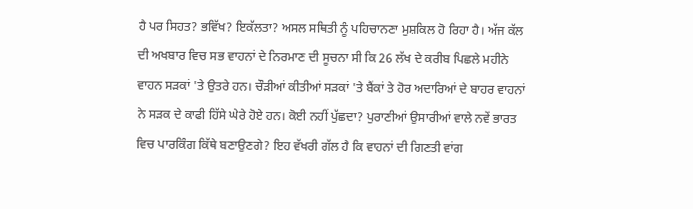ਹੈ ਪਰ ਸਿਹਤ? ਭਵਿੱਖ? ਇਕੱਲਤਾ? ਅਸਲ ਸਥਿਤੀ ਨੂੰ ਪਹਿਚਾਨਣਾ ਮੁਸ਼ਕਿਲ ਹੋ ਰਿਹਾ ਹੈ। ਅੱਜ ਕੱਲ ਦੀ ਅਖਬਾਰ ਵਿਚ ਸਭ ਵਾਹਨਾਂ ਦੇ ਨਿਰਮਾਣ ਦੀ ਸੂਚਨਾ ਸੀ ਕਿ 26 ਲੱਖ ਦੇ ਕਰੀਬ ਪਿਛਲੇ ਮਹੀਨੇ ਵਾਹਨ ਸੜਕਾਂ 'ਤੇ ਉਤਰੇ ਹਨ। ਚੌੜੀਆਂ ਕੀਤੀਆਂ ਸੜਕਾਂ 'ਤੇ ਬੈਂਕਾਂ ਤੇ ਹੋਰ ਅਦਾਰਿਆਂ ਦੇ ਬਾਹਰ ਵਾਹਨਾਂ ਨੇ ਸੜਕ ਦੇ ਕਾਫੀ ਹਿੱਸੇ ਘੇਰੇ ਹੋਏ ਹਨ। ਕੋਈ ਨਹੀਂ ਪੁੱਛਦਾ? ਪੁਰਾਣੀਆਂ ਉਸਾਰੀਆਂ ਵਾਲੇ ਨਵੇਂ ਭਾਰਤ ਵਿਚ ਪਾਰਕਿੰਗ ਕਿੱਥੇ ਬਣਾਉਣਗੇ? ਇਹ ਵੱਖਰੀ ਗੱਲ ਹੈ ਕਿ ਵਾਹਨਾਂ ਦੀ ਗਿਣਤੀ ਵਾਂਗ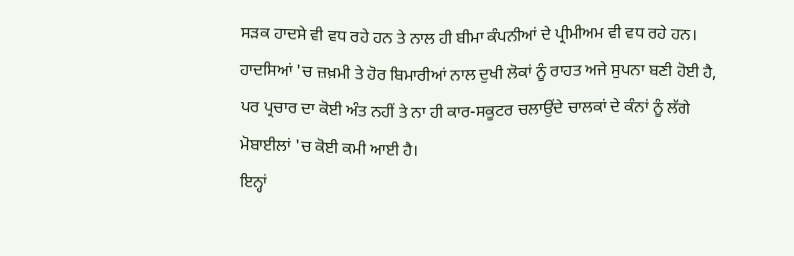ਸੜਕ ਹਾਦਸੇ ਵੀ ਵਧ ਰਹੇ ਹਨ ਤੇ ਨਾਲ ਹੀ ਬੀਮਾ ਕੰਪਨੀਆਂ ਦੇ ਪ੍ਰੀਮੀਅਮ ਵੀ ਵਧ ਰਹੇ ਹਨ। ਹਾਦਸਿਆਂ 'ਚ ਜ਼ਖ਼ਮੀ ਤੇ ਹੋਰ ਬਿਮਾਰੀਆਂ ਨਾਲ ਦੁਖੀ ਲੋਕਾਂ ਨੂੰ ਰਾਹਤ ਅਜੇ ਸੁਪਨਾ ਬਣੀ ਹੋਈ ਹੈ, ਪਰ ਪ੍ਰਚਾਰ ਦਾ ਕੋਈ ਅੰਤ ਨਹੀਂ ਤੇ ਨਾ ਹੀ ਕਾਰ-ਸਕੂਟਰ ਚਲਾਉਂਦੇ ਚਾਲਕਾਂ ਦੇ ਕੰਨਾਂ ਨੂੰ ਲੱਗੇ ਮੋਬਾਈਲਾਂ 'ਚ ਕੋਈ ਕਮੀ ਆਈ ਹੈ।
ਇਨ੍ਹਾਂ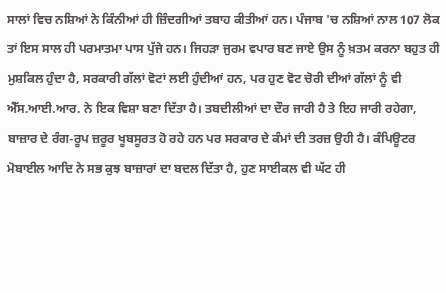ਸਾਲਾਂ ਵਿਚ ਨਸ਼ਿਆਂ ਨੇ ਕਿੰਨੀਆਂ ਹੀ ਜ਼ਿੰਦਗੀਆਂ ਤਬਾਹ ਕੀਤੀਆਂ ਹਨ। ਪੰਜਾਬ 'ਚ ਨਸ਼ਿਆਂ ਨਾਲ 107 ਲੋਕ ਤਾਂ ਇਸ ਸਾਲ ਹੀ ਪਰਮਾਤਮਾ ਪਾਸ ਪੁੱਜੇ ਹਨ। ਜਿਹੜਾ ਜੁਰਮ ਵਪਾਰ ਬਣ ਜਾਏ ਉਸ ਨੂੰ ਖ਼ਤਮ ਕਰਨਾ ਬਹੁਤ ਹੀ ਮੁਸ਼ਕਿਲ ਹੁੰਦਾ ਹੈ, ਸਰਕਾਰੀ ਗੱਲਾਂ ਵੋਟਾਂ ਲਈ ਹੁੰਦੀਆਂ ਹਨ, ਪਰ ਹੁਣ ਵੋਟ ਚੋਰੀ ਦੀਆਂ ਗੱਲਾਂ ਨੂੰ ਵੀ ਐੱਸ.ਆਈ.ਆਰ. ਨੇ ਇਕ ਵਿਸ਼ਾ ਬਣਾ ਦਿੱਤਾ ਹੈ। ਤਬਦੀਲੀਆਂ ਦਾ ਦੌਰ ਜਾਰੀ ਹੈ ਤੇ ਇਹ ਜਾਰੀ ਰਹੇਗਾ, ਬਾਜ਼ਾਰ ਦੇ ਰੰਗ-ਰੂਪ ਜ਼ਰੂਰ ਖੂਬਸੂਰਤ ਹੋ ਰਹੇ ਹਨ ਪਰ ਸਰਕਾਰ ਦੇ ਕੰਮਾਂ ਦੀ ਤਰਜ਼ ਉਹੀ ਹੈ। ਕੰਪਿਊਟਰ ਮੋਬਾਈਲ ਆਦਿ ਨੇ ਸਭ ਕੁਝ ਬਾਜ਼ਾਰਾਂ ਦਾ ਬਦਲ ਦਿੱਤਾ ਹੈ, ਹੁਣ ਸਾਈਕਲ ਵੀ ਘੱਟ ਹੀ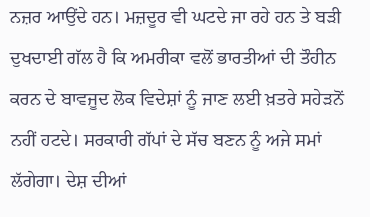ਨਜ਼ਰ ਆਉਂਦੇ ਹਨ। ਮਜ਼ਦੂਰ ਵੀ ਘਟਦੇ ਜਾ ਰਹੇ ਹਨ ਤੇ ਬੜੀ ਦੁਖਦਾਈ ਗੱਲ ਹੈ ਕਿ ਅਮਰੀਕਾ ਵਲੋਂ ਭਾਰਤੀਆਂ ਦੀ ਤੌਹੀਨ ਕਰਨ ਦੇ ਬਾਵਜੂਦ ਲੋਕ ਵਿਦੇਸ਼ਾਂ ਨੂੰ ਜਾਣ ਲਈ ਖ਼ਤਰੇ ਸਹੇੜਨੋਂ ਨਹੀਂ ਹਟਦੇ। ਸਰਕਾਰੀ ਗੱਪਾਂ ਦੇ ਸੱਚ ਬਣਨ ਨੂੰ ਅਜੇ ਸਮਾਂ ਲੱਗੇਗਾ। ਦੇਸ਼ ਦੀਆਂ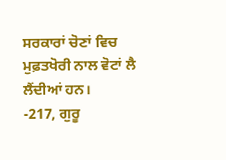ਸਰਕਾਰਾਂ ਚੋਣਾਂ ਵਿਚ ਮੁਫ਼ਤਖੋਰੀ ਨਾਲ ਵੋਟਾਂ ਲੈ ਲੈਂਦੀਆਂ ਹਨ।
-217, ਗੁਰੂ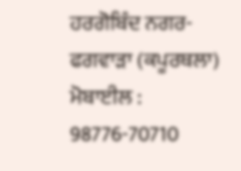ਹਰਗੋਬਿੰਦ ਨਗਰ-ਫਗਵਾੜਾ (ਕਪੂਰਥਲਾ)
ਮੋਬਾਈਲ : 98776-70710